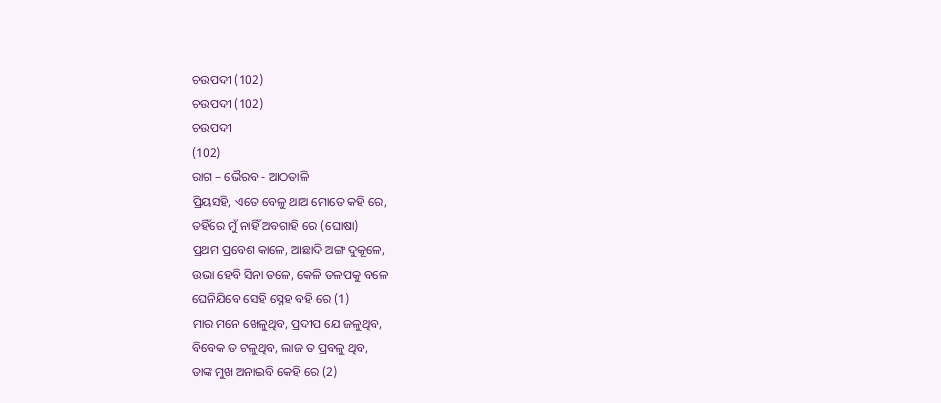ଚଉପଦୀ (102)
ଚଉପଦୀ (102)
ଚଉପଦୀ
(102)
ରାଗ – ଭୈରବ - ଆଠତାଳି
ପ୍ରିୟସହି, ଏତେ ବେଳୁ ଥାଅ ମୋତେ କହି ରେ,
ତହିଁରେ ମୁଁ ନାହିଁ ଅବଗାହି ରେ (ଘୋଷା)
ପ୍ରଥମ ପ୍ରବେଶ କାଳେ, ଆଛାଦି ଅଙ୍ଗ ଦୁକୂଳେ,
ଉଭା ହେବି ସିନା ତଳେ, କେଳି ତଳପକୁ ବଳେ
ଘେନିଯିବେ ସେହି ସ୍ନେହ ବହି ରେ (1)
ମାର ମନେ ଖେଳୁଥିବ, ପ୍ରଦୀପ ଯେ ଜଳୁଥିବ,
ବିବେକ ତ ଟଳୁଥିବ, ଲାଜ ତ ପ୍ରବଳୁ ଥିବ,
ତାଙ୍କ ମୁଖ ଅନାଇବି କେହି ରେ (2)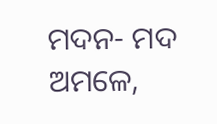ମଦନ- ମଦ ଅମଳେ,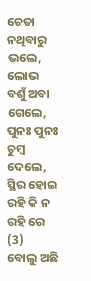ଚେତା ନଥିବାରୁ ଭଲେ,
ଲୋଭ ବଶୁଁ ଅବା ଗେଲେ, ପୁନଃ ପୁନଃ ଚୁମ୍ବ ଦେଲେ,
ସ୍ଥିର ହୋଇ ରହି କି ନ ରହି ରେ (3)
ବୋଲୁ ଅଛି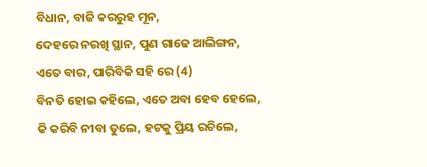ବିଧାନ, ବାଜି କରରୁହ ମୂନ,
ଦେହରେ ନରଖି ସ୍ଥାନ, ପୁଣ ଗାଢେ ଆଲିଙ୍ଗନ,
ଏତେ ବାର, ପାରିବିକି ସହି ରେ (4)
ବିନତି ହୋଇ କହିଲେ, ଏତେ ଅବା ହେବ ହେଲେ,
କି କରିବି ନୀବା ତୁଲେ, ହଟକୁ ପ୍ରିୟ ରଚିଲେ,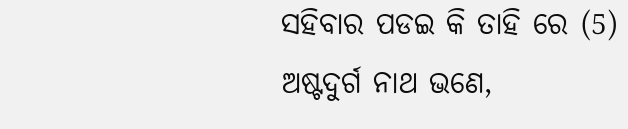ସହିବାର ପଡଇ କି ତାହି ରେ (5)
ଅଷ୍ଟଦୁର୍ଗ ନାଥ ଭଣେ,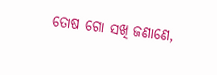ତୋଷ ଗୋ ସଖି ଜଣାଣେ,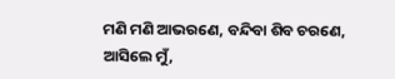ମଣି ମଣି ଆଭରଣେ, ବନ୍ଦିବା ଶିବ ଚରଣେ,
ଆସିଲେ ମୁଁ,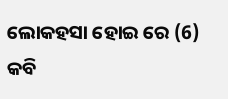ଲୋକହସା ହୋଇ ରେ (6)
କବି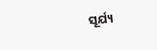ସୂର୍ଯ୍ୟ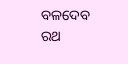ବଳଦେବ ରଥ